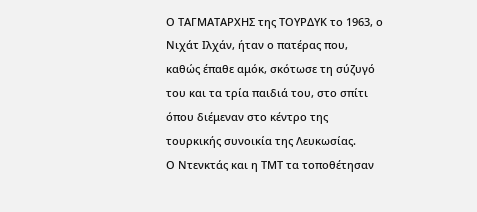Ο ΤΑΓΜΑΤΑΡΧΗΣ της ΤΟΥΡΔΥΚ το 1963, ο Νιχάτ Ιλχάν, ήταν ο πατέρας που, καθώς έπαθε αμόκ, σκότωσε τη σύζυγό του και τα τρία παιδιά του, στο σπίτι όπου διέμεναν στο κέντρο της τουρκικής συνοικία της Λευκωσίας.
Ο Ντενκτάς και η ΤΜΤ τα τοποθέτησαν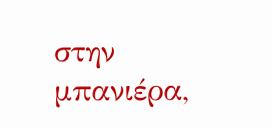στην μπανιέρα,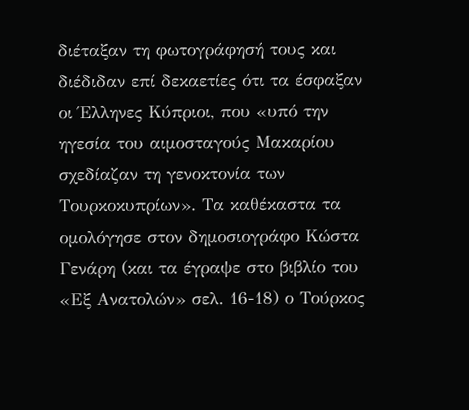διέταξαν τη φωτογράφησή τους και διέδιδαν επί δεκαετίες ότι τα έσφαξαν οι Έλληνες Κύπριοι, που «υπό την ηγεσία του αιμοσταγούς Μακαρίου σχεδίαζαν τη γενοκτονία των Τουρκοκυπρίων». Τα καθέκαστα τα ομολόγησε στον δημοσιογράφο Κώστα Γενάρη (και τα έγραψε στο βιβλίο του «Εξ Ανατολών» σελ. 16-18) ο Τούρκος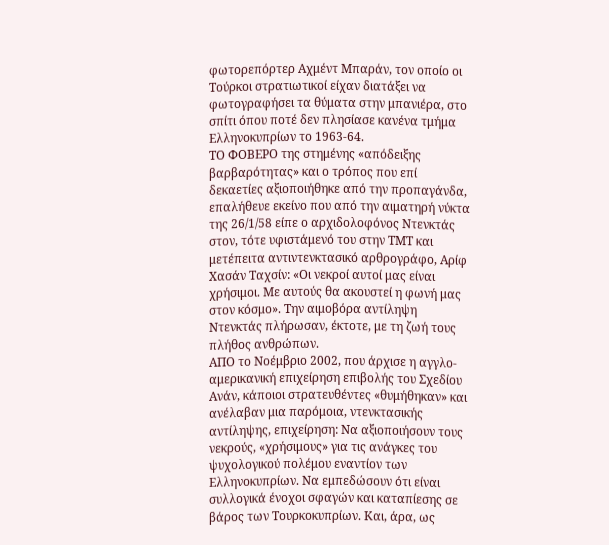φωτορεπόρτερ Αχμέντ Μπαράν, τον οποίο οι Τούρκοι στρατιωτικοί είχαν διατάξει να φωτογραφήσει τα θύματα στην μπανιέρα, στο σπίτι όπου ποτέ δεν πλησίασε κανένα τμήμα Ελληνοκυπρίων το 1963-64.
ΤΟ ΦΟΒΕΡΟ της στημένης «απόδειξης βαρβαρότητας» και ο τρόπος που επί δεκαετίες αξιοποιήθηκε από την προπαγάνδα, επαλήθευε εκείνο που από την αιματηρή νύκτα της 26/1/58 είπε ο αρχιδολοφόνος Ντενκτάς στον, τότε υφιστάμενό του στην ΤΜΤ και μετέπειτα αντιντενκτασικό αρθρογράφο, Αρίφ Χασάν Ταχσίν: «Οι νεκροί αυτοί μας είναι χρήσιμοι. Με αυτούς θα ακουστεί η φωνή μας στον κόσμο». Την αιμοβόρα αντίληψη Ντενκτάς πλήρωσαν, έκτοτε, με τη ζωή τους πλήθος ανθρώπων.
ΑΠΟ το Νοέμβριο 2002, που άρχισε η αγγλο-αμερικανική επιχείρηση επιβολής του Σχεδίου Ανάν, κάποιοι στρατευθέντες «θυμήθηκαν» και ανέλαβαν μια παρόμοια, ντενκτασικής αντίληψης, επιχείρηση: Να αξιοποιήσουν τους νεκρούς, «χρήσιμους» για τις ανάγκες του ψυχολογικού πολέμου εναντίον των Ελληνοκυπρίων. Να εμπεδώσουν ότι είναι συλλογικά ένοχοι σφαγών και καταπίεσης σε βάρος των Τουρκοκυπρίων. Και, άρα, ως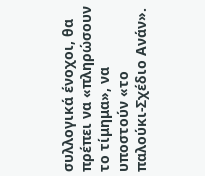συλλογικά ένοχοι, θα πρέπει να «πληρώσουν το τίμημα», να υποστούν «το παλούκι-Σχέδιο Ανάν».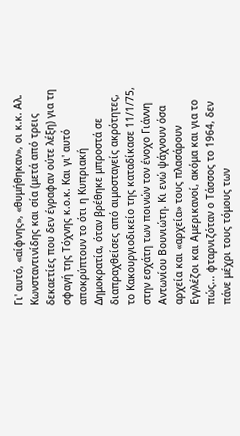Γι' αυτό, «αίφνης», «θυμήθηκαν», οι κ.κ. Αλ. Κωνσταντινίδης και σία (μετά από τρεις δεκαετίες που δεν έγραφαν ούτε λέξη) για τη σφαγή της Τόχνης κ.ο.κ. Και γι' αυτό αποκρύπτουν το ότι η Κυπριακή Δημοκρατία, όταν βρέθηκε μπροστά σε διαπραχθείσες από αιμοσταγείς ακρότητες, το Κακουργιοδικείο της καταδίκασε 11/1/75, στην εσχάτη των ποινών τον ένοχο Γιάννη Αντωνίου Βουνιώτη. Κι ενώ ψάχνουν όσα αρχεία και «αρχεία» τους πλασάρουν Εγγλέζοι και Αμερικανοί, ακόμα και για το πώς... φταρνιζόταν ο Τάσσος το 1964, δεν πάνε μέχρι τους τόμους των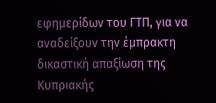εφημερίδων του ΓΤΠ, για να αναδείξουν την έμπρακτη δικαστική απαξίωση της Κυπριακής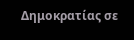Δημοκρατίας σε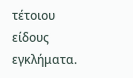τέτοιου είδους εγκλήματα.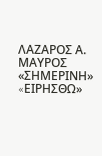ΛΑΖΑΡΟΣ Α. ΜΑΥΡΟΣ
«ΣΗΜΕΡΙΝΗ» «EΙΡΗΣΘΩ»